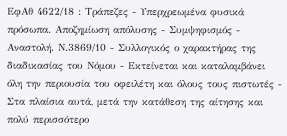ΕφΑθ 4622/18 : Τράπεζες - Υπερχρεωμένα φυσικά πρόσωπα. Αποζημίωση απόλυσης - Συμψηφισμός - Αναστολή. Ν.3869/10 - Συλλογικός ο χαρακτήρας της διαδικασίας του Νόμου - Εκτείνεται και καταλαμβάνει όλη την περιουσία του οφειλέτη και όλους τους πιστωτές - Στα πλαίσια αυτά, μετά την κατάθεση της αίτησης και πολύ περισσότερο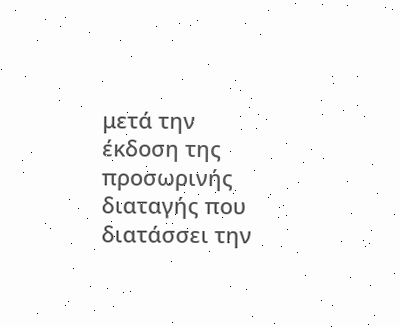μετά την έκδοση της προσωρινής διαταγής που διατάσσει την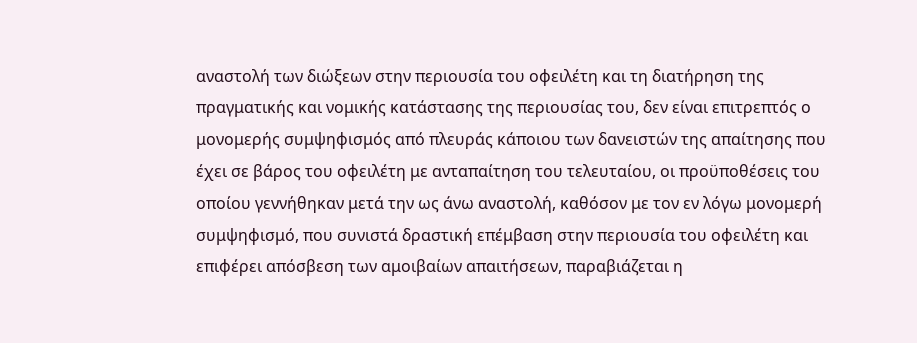αναστολή των διώξεων στην περιουσία του οφειλέτη και τη διατήρηση της πραγματικής και νομικής κατάστασης της περιουσίας του, δεν είναι επιτρεπτός ο μονομερής συμψηφισμός από πλευράς κάποιου των δανειστών της απαίτησης που έχει σε βάρος του οφειλέτη με ανταπαίτηση του τελευταίου, οι προϋποθέσεις του οποίου γεννήθηκαν μετά την ως άνω αναστολή, καθόσον με τον εν λόγω μονομερή συμψηφισμό, που συνιστά δραστική επέμβαση στην περιουσία του οφειλέτη και επιφέρει απόσβεση των αμοιβαίων απαιτήσεων, παραβιάζεται η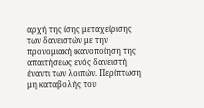αρχή της ίσης μεταχείρισης των δανειστών με την προνομιακή ικανοποίηση της απαιτήσεως ενός δανειστή έναντι των λοιπών. Περίπτωση μη καταβολής του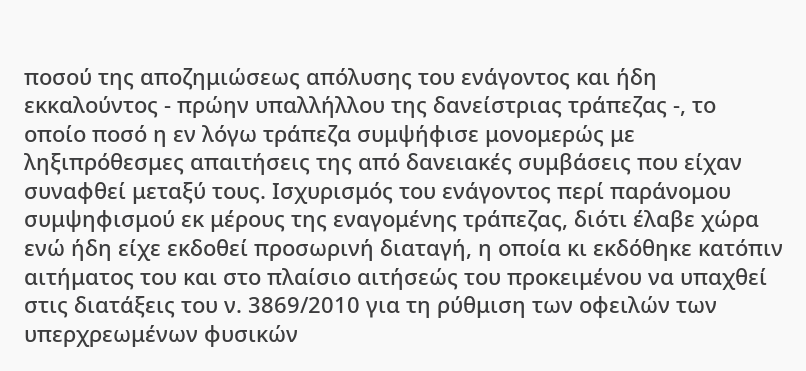ποσού της αποζημιώσεως απόλυσης του ενάγοντος και ήδη εκκαλούντος - πρώην υπαλλήλλου της δανείστριας τράπεζας -, το οποίο ποσό η εν λόγω τράπεζα συμψήφισε μονομερώς με ληξιπρόθεσμες απαιτήσεις της από δανειακές συμβάσεις που είχαν συναφθεί μεταξύ τους. Ισχυρισμός του ενάγοντος περί παράνομου συμψηφισμού εκ μέρους της εναγομένης τράπεζας, διότι έλαβε χώρα ενώ ήδη είχε εκδοθεί προσωρινή διαταγή, η οποία κι εκδόθηκε κατόπιν αιτήματος του και στο πλαίσιο αιτήσεώς του προκειμένου να υπαχθεί στις διατάξεις του ν. 3869/2010 για τη ρύθμιση των οφειλών των υπερχρεωμένων φυσικών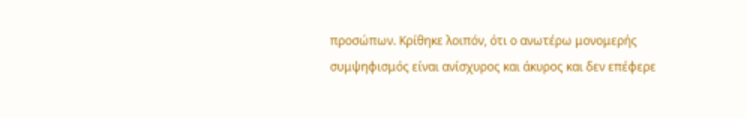προσώπων. Κρίθηκε λοιπόν, ότι ο ανωτέρω μονομερής συμψηφισμός είναι ανίσχυρος και άκυρος και δεν επέφερε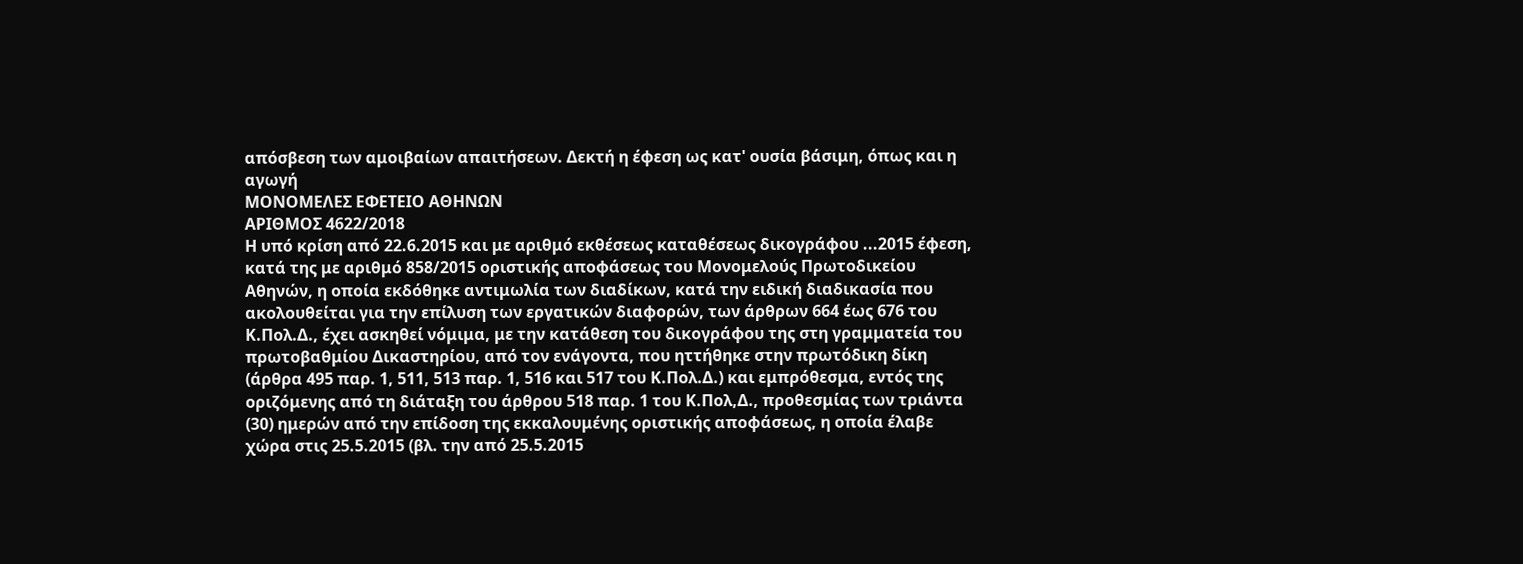απόσβεση των αμοιβαίων απαιτήσεων. Δεκτή η έφεση ως κατ' ουσία βάσιμη, όπως και η αγωγή
ΜΟΝΟΜΕΛΕΣ ΕΦΕΤΕΙΟ ΑΘΗΝΩΝ
ΑΡΙΘΜΟΣ 4622/2018
Η υπό κρίση από 22.6.2015 και με αριθμό εκθέσεως καταθέσεως δικογράφου ...2015 έφεση, κατά της με αριθμό 858/2015 οριστικής αποφάσεως του Μονομελούς Πρωτοδικείου Αθηνών, η οποία εκδόθηκε αντιμωλία των διαδίκων, κατά την ειδική διαδικασία που ακολουθείται για την επίλυση των εργατικών διαφορών, των άρθρων 664 έως 676 του Κ.Πολ.Δ., έχει ασκηθεί νόμιμα, με την κατάθεση του δικογράφου της στη γραμματεία του πρωτοβαθμίου Δικαστηρίου, από τον ενάγοντα, που ηττήθηκε στην πρωτόδικη δίκη (άρθρα 495 παρ. 1, 511, 513 παρ. 1, 516 και 517 του Κ.Πολ.Δ.) και εμπρόθεσμα, εντός της οριζόμενης από τη διάταξη του άρθρου 518 παρ. 1 του Κ.Πολ,Δ., προθεσμίας των τριάντα (30) ημερών από την επίδοση της εκκαλουμένης οριστικής αποφάσεως, η οποία έλαβε χώρα στις 25.5.2015 (βλ. την από 25.5.2015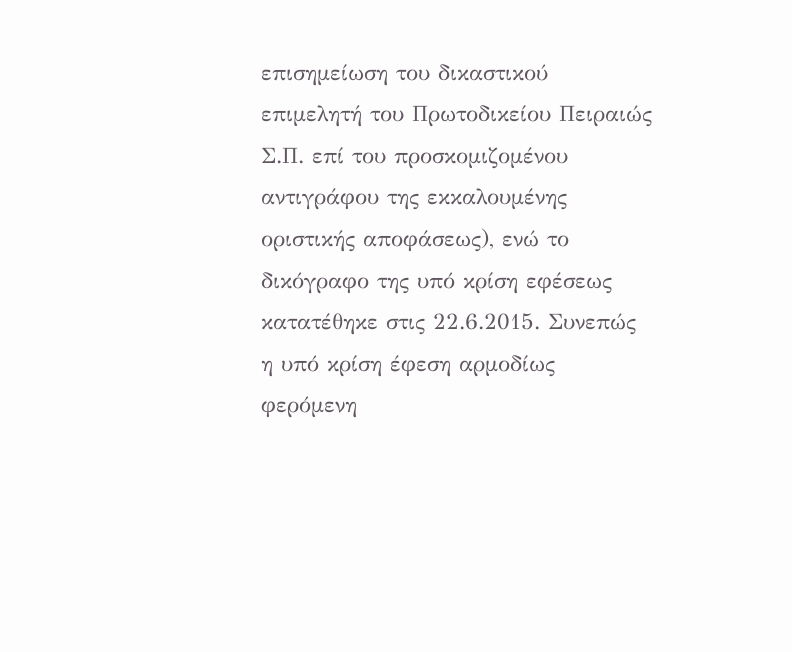επισημείωση του δικαστικού επιμελητή του Πρωτοδικείου Πειραιώς Σ.Π. επί του προσκομιζομένου αντιγράφου της εκκαλουμένης οριστικής αποφάσεως), ενώ το δικόγραφο της υπό κρίση εφέσεως κατατέθηκε στις 22.6.2015. Συνεπώς η υπό κρίση έφεση αρμοδίως φερόμενη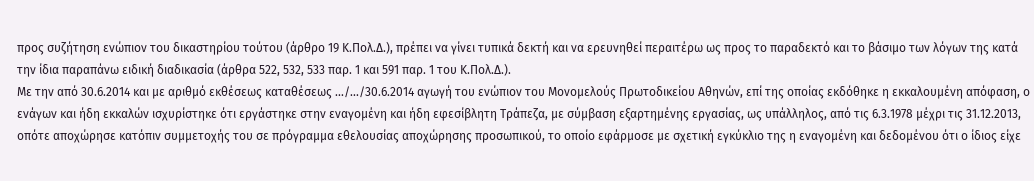προς συζήτηση ενώπιον του δικαστηρίου τούτου (άρθρο 19 Κ.Πολ.Δ.), πρέπει να γίνει τυπικά δεκτή και να ερευνηθεί περαιτέρω ως προς το παραδεκτό και το βάσιμο των λόγων της κατά την ίδια παραπάνω ειδική διαδικασία (άρθρα 522, 532, 533 παρ. 1 και 591 παρ. 1 του Κ.Πολ.Δ.).
Με την από 30.6.2014 και με αριθμό εκθέσεως καταθέσεως .../.../30.6.2014 αγωγή του ενώπιον του Μονομελούς Πρωτοδικείου Αθηνών, επί της οποίας εκδόθηκε η εκκαλουμένη απόφαση, ο ενάγων και ήδη εκκαλών ισχυρίστηκε ότι εργάστηκε στην εναγομένη και ήδη εφεσίβλητη Τράπεζα, με σύμβαση εξαρτημένης εργασίας, ως υπάλληλος, από τις 6.3.1978 μέχρι τις 31.12.2013, οπότε αποχώρησε κατόπιν συμμετοχής του σε πρόγραμμα εθελουσίας αποχώρησης προσωπικού, το οποίο εφάρμοσε με σχετική εγκύκλιο της η εναγομένη και δεδομένου ότι ο ίδιος είχε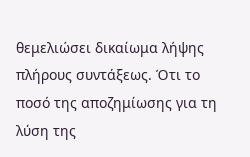θεμελιώσει δικαίωμα λήψης πλήρους συντάξεως. Ότι το ποσό της αποζημίωσης για τη λύση της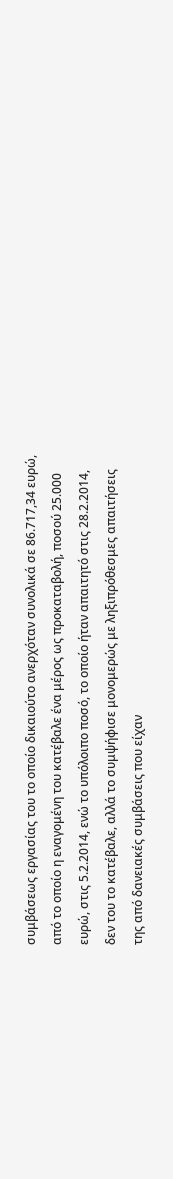συμβάσεως εργασίας του το οποίο δικαιούτο ανερχόταν συνολικά σε 86.717,34 ευρώ, από το οποίο η εναγομένη του κατέβαλε ένα μέρος ως προκαταβολή, ποσού 25.000 ευρώ, στις 5.2.2014, ενώ το υπόλοιπο ποσό, το οποίο ήταν απαιτητό στις 28.2.2014, δεν του το κατέβαλε, αλλά το συμψήφισε μονομερώς με ληξιπρόθεσμες απαιτήσεις της από δανειακές συμβάσεις που είχαν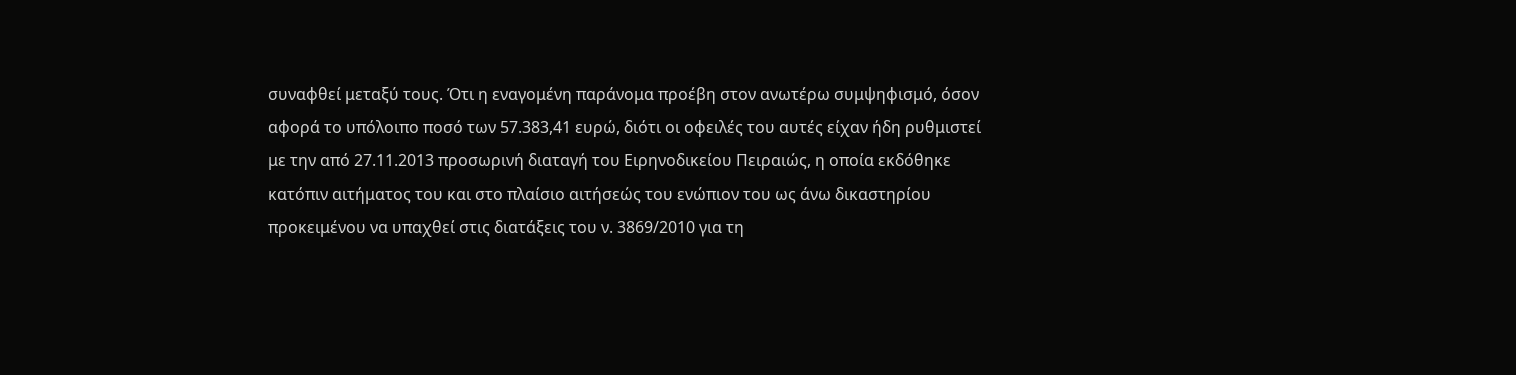συναφθεί μεταξύ τους. Ότι η εναγομένη παράνομα προέβη στον ανωτέρω συμψηφισμό, όσον αφορά το υπόλοιπο ποσό των 57.383,41 ευρώ, διότι οι οφειλές του αυτές είχαν ήδη ρυθμιστεί με την από 27.11.2013 προσωρινή διαταγή του Ειρηνοδικείου Πειραιώς, η οποία εκδόθηκε κατόπιν αιτήματος του και στο πλαίσιο αιτήσεώς του ενώπιον του ως άνω δικαστηρίου προκειμένου να υπαχθεί στις διατάξεις του ν. 3869/2010 για τη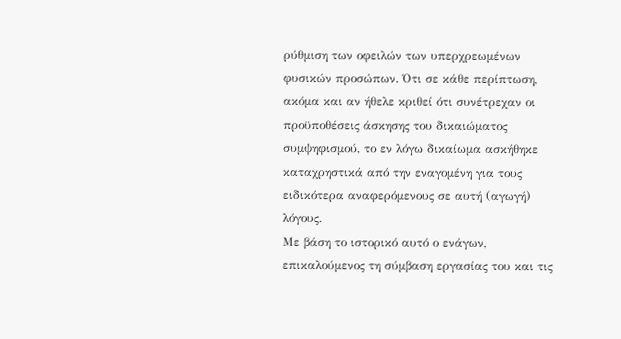ρύθμιση των οφειλών των υπερχρεωμένων φυσικών προσώπων. Ότι σε κάθε περίπτωση, ακόμα και αν ήθελε κριθεί ότι συνέτρεχαν οι προϋποθέσεις άσκησης του δικαιώματος συμψηφισμού, το εν λόγω δικαίωμα ασκήθηκε καταχρηστικά από την εναγομένη για τους ειδικότερα αναφερόμενους σε αυτή (αγωγή) λόγους.
Με βάση το ιστορικό αυτό ο ενάγων, επικαλούμενος τη σύμβαση εργασίας του και τις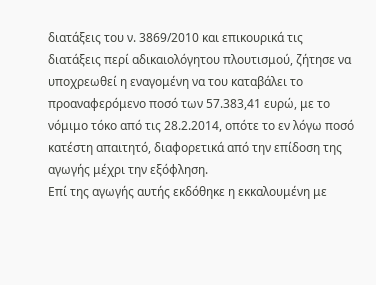διατάξεις του ν. 3869/2010 και επικουρικά τις διατάξεις περί αδικαιολόγητου πλουτισμού, ζήτησε να υποχρεωθεί η εναγομένη να του καταβάλει το προαναφερόμενο ποσό των 57.383,41 ευρώ, με το νόμιμο τόκο από τις 28.2.2014, οπότε το εν λόγω ποσό κατέστη απαιτητό, διαφορετικά από την επίδοση της αγωγής μέχρι την εξόφληση.
Επί της αγωγής αυτής εκδόθηκε η εκκαλουμένη με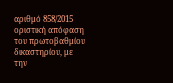αριθμό 858/2015 οριστική απόφαση του πρωτοβαθμίου δικαστηρίου, με την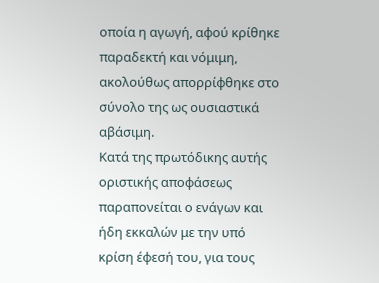οποία η αγωγή, αφού κρίθηκε παραδεκτή και νόμιμη, ακολούθως απορρίφθηκε στο σύνολο της ως ουσιαστικά αβάσιμη.
Κατά της πρωτόδικης αυτής οριστικής αποφάσεως παραπονείται ο ενάγων και ήδη εκκαλών με την υπό κρίση έφεσή του, για τους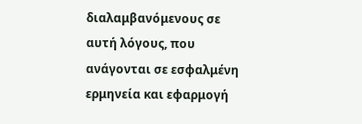διαλαμβανόμενους σε αυτή λόγους, που ανάγονται σε εσφαλμένη ερμηνεία και εφαρμογή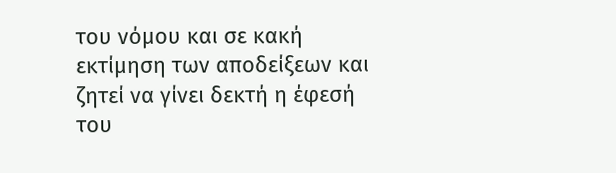του νόμου και σε κακή εκτίμηση των αποδείξεων και ζητεί να γίνει δεκτή η έφεσή του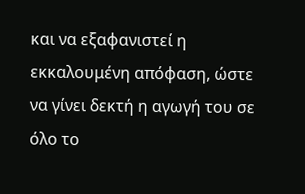και να εξαφανιστεί η εκκαλουμένη απόφαση, ώστε να γίνει δεκτή η αγωγή του σε όλο το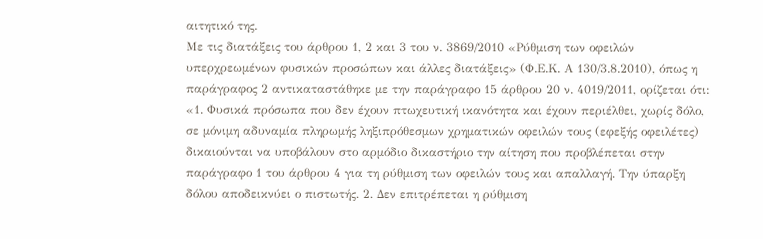αιτητικό της.
Με τις διατάξεις του άρθρου 1, 2 και 3 του ν. 3869/2010 «Ρύθμιση των οφειλών υπερχρεωμένων φυσικών προσώπων και άλλες διατάξεις» (Φ.Ε.Κ. Α 130/3.8.2010), όπως η παράγραφος 2 αντικαταστάθηκε με την παράγραφο 15 άρθρου 20 ν. 4019/2011, ορίζεται ότι: «1. Φυσικά πρόσωπα που δεν έχουν πτωχευτική ικανότητα και έχουν περιέλθει, χωρίς δόλο, σε μόνιμη αδυναμία πληρωμής ληξιπρόθεσμων χρηματικών οφειλών τους (εφεξής οφειλέτες) δικαιούνται να υποβάλουν στο αρμόδιο δικαστήριο την αίτηση που προβλέπεται στην παράγραφο 1 του άρθρου 4 για τη ρύθμιση των οφειλών τους και απαλλαγή. Την ύπαρξη δόλου αποδεικνύει ο πιστωτής. 2. Δεν επιτρέπεται η ρύθμιση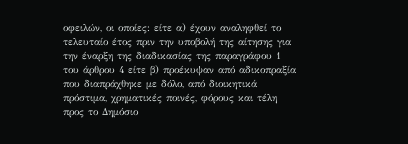οφειλών, οι οποίες: είτε α) έχουν αναληφθεί το τελευταίο έτος πριν την υποβολή της αίτησης για την έναρξη της διαδικασίας της παραγράφου 1 του άρθρου 4 είτε β) προέκυψαν από αδικοπραξία που διαπράχθηκε με δόλο, από διοικητικά πρόστιμα, χρηματικές ποινές, φόρους και τέλη προς το Δημόσιο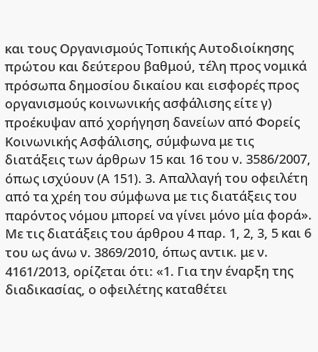και τους Οργανισμούς Τοπικής Αυτοδιοίκησης πρώτου και δεύτερου βαθμού, τέλη προς νομικά πρόσωπα δημοσίου δικαίου και εισφορές προς οργανισμούς κοινωνικής ασφάλισης είτε γ) προέκυψαν από χορήγηση δανείων από Φορείς Κοινωνικής Ασφάλισης, σύμφωνα με τις διατάξεις των άρθρων 15 και 16 του ν. 3586/2007, όπως ισχύουν (Α 151). 3. Απαλλαγή του οφειλέτη από τα χρέη του σύμφωνα με τις διατάξεις του παρόντος νόμου μπορεί να γίνει μόνο μία φορά».
Με τις διατάξεις του άρθρου 4 παρ. 1, 2, 3, 5 και 6 του ως άνω ν. 3869/2010, όπως αντικ. με ν. 4161/2013, ορίζεται ότι: «1. Για την έναρξη της διαδικασίας, ο οφειλέτης καταθέτει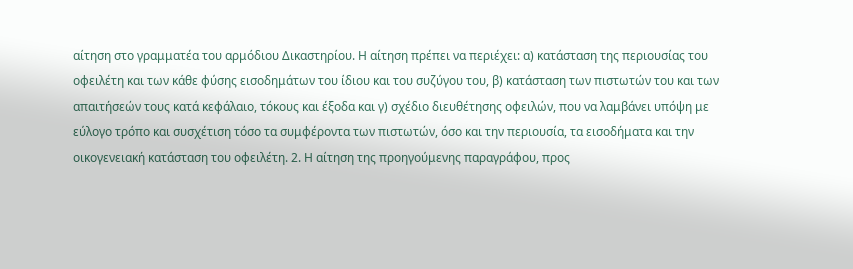αίτηση στο γραμματέα του αρμόδιου Δικαστηρίου. Η αίτηση πρέπει να περιέχει: α) κατάσταση της περιουσίας του οφειλέτη και των κάθε φύσης εισοδημάτων του ίδιου και του συζύγου του, β) κατάσταση των πιστωτών του και των απαιτήσεών τους κατά κεφάλαιο, τόκους και έξοδα και γ) σχέδιο διευθέτησης οφειλών, που να λαμβάνει υπόψη με εύλογο τρόπο και συσχέτιση τόσο τα συμφέροντα των πιστωτών, όσο και την περιουσία, τα εισοδήματα και την οικογενειακή κατάσταση του οφειλέτη. 2. Η αίτηση της προηγούμενης παραγράφου, προς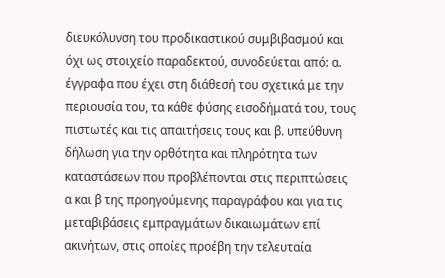διευκόλυνση του προδικαστικού συμβιβασμού και όχι ως στοιχείο παραδεκτού, συνοδεύεται από: α. έγγραφα που έχει στη διάθεσή του σχετικά με την περιουσία του, τα κάθε φύσης εισοδήματά του, τους πιστωτές και τις απαιτήσεις τους και β. υπεύθυνη δήλωση για την ορθότητα και πληρότητα των καταστάσεων που προβλέπονται στις περιπτώσεις α και β της προηγούμενης παραγράφου και για τις μεταβιβάσεις εμπραγμάτων δικαιωμάτων επί ακινήτων, στις οποίες προέβη την τελευταία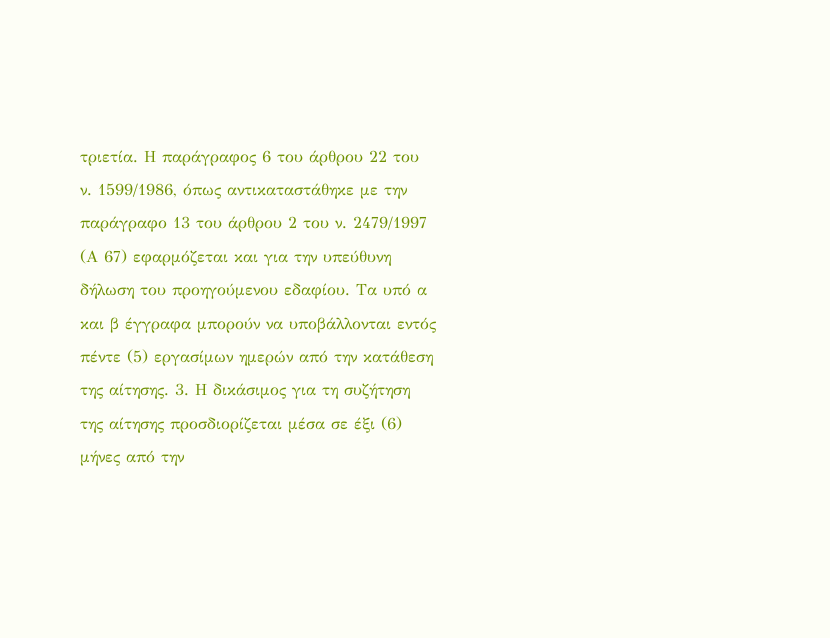τριετία. Η παράγραφος 6 του άρθρου 22 του ν. 1599/1986, όπως αντικαταστάθηκε με την παράγραφο 13 του άρθρου 2 του ν. 2479/1997 (Α 67) εφαρμόζεται και για την υπεύθυνη δήλωση του προηγούμενου εδαφίου. Τα υπό α και β έγγραφα μπορούν να υποβάλλονται εντός πέντε (5) εργασίμων ημερών από την κατάθεση της αίτησης. 3. Η δικάσιμος για τη συζήτηση της αίτησης προσδιορίζεται μέσα σε έξι (6) μήνες από την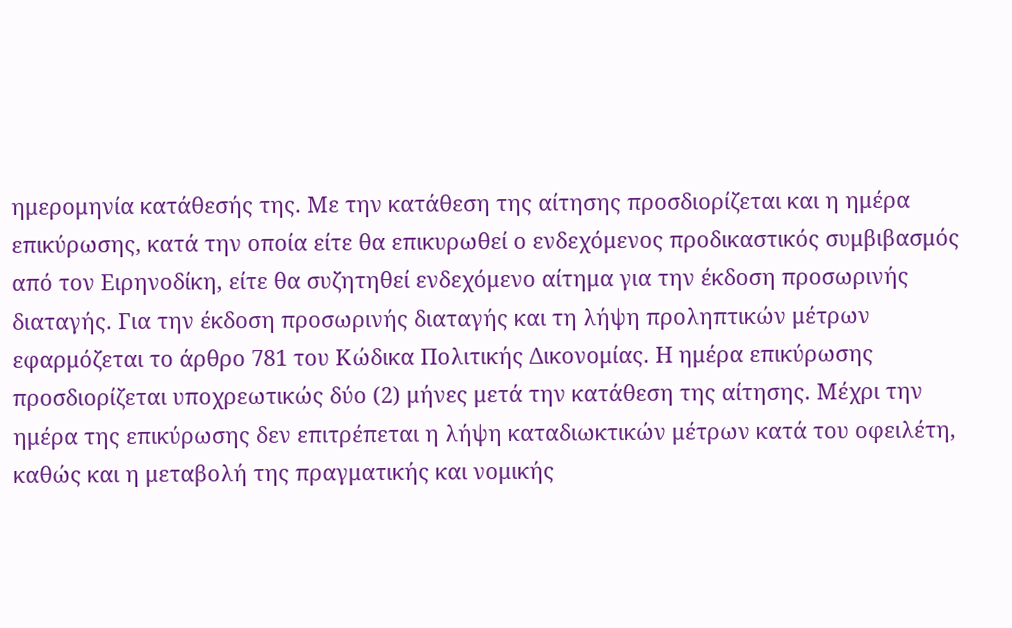ημερομηνία κατάθεσής της. Με την κατάθεση της αίτησης προσδιορίζεται και η ημέρα επικύρωσης, κατά την οποία είτε θα επικυρωθεί ο ενδεχόμενος προδικαστικός συμβιβασμός από τον Ειρηνοδίκη, είτε θα συζητηθεί ενδεχόμενο αίτημα για την έκδοση προσωρινής διαταγής. Για την έκδοση προσωρινής διαταγής και τη λήψη προληπτικών μέτρων εφαρμόζεται το άρθρο 781 του Κώδικα Πολιτικής Δικονομίας. Η ημέρα επικύρωσης προσδιορίζεται υποχρεωτικώς δύο (2) μήνες μετά την κατάθεση της αίτησης. Μέχρι την ημέρα της επικύρωσης δεν επιτρέπεται η λήψη καταδιωκτικών μέτρων κατά του οφειλέτη, καθώς και η μεταβολή της πραγματικής και νομικής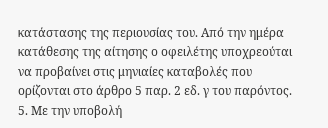κατάστασης της περιουσίας του. Από την ημέρα κατάθεσης της αίτησης ο οφειλέτης υποχρεούται να προβαίνει στις μηνιαίες καταβολές που ορίζονται στο άρθρο 5 παρ. 2 εδ. γ του παρόντος. 5. Με την υποβολή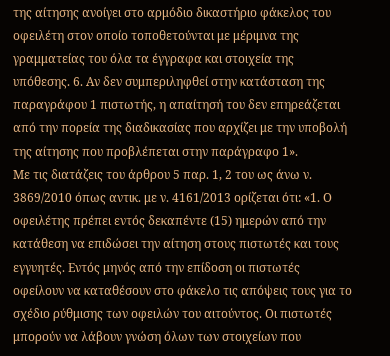της αίτησης ανοίγει στο αρμόδιο δικαστήριο φάκελος του οφειλέτη στον οποίο τοποθετούνται με μέριμνα της γραμματείας του όλα τα έγγραφα και στοιχεία της υπόθεσης. 6. Αν δεν συμπεριληφθεί στην κατάσταση της παραγράφου 1 πιστωτής, η απαίτησή του δεν επηρεάζεται από την πορεία της διαδικασίας που αρχίζει με την υποβολή της αίτησης που προβλέπεται στην παράγραφο 1».
Με τις διατάζεις του άρθρου 5 παρ. 1, 2 του ως άνω ν. 3869/2010 όπως αντικ. με ν. 4161/2013 ορίζεται ότι: «1. Ο οφειλέτης πρέπει εντός δεκαπέντε (15) ημερών από την κατάθεση να επιδώσει την αίτηση στους πιστωτές και τους εγγυητές. Εντός μηνός από την επίδοση οι πιστωτές οφείλουν να καταθέσουν στο φάκελο τις απόψεις τους για το σχέδιο ρύθμισης των οφειλών του αιτούντος. Οι πιστωτές μπορούν να λάβουν γνώση όλων των στοιχείων που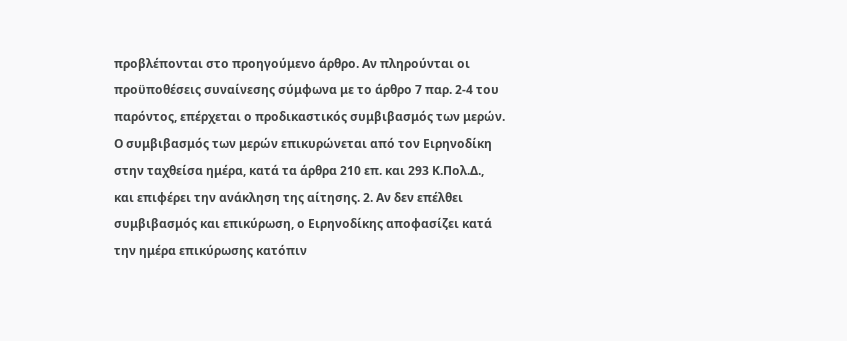προβλέπονται στο προηγούμενο άρθρο. Αν πληρούνται οι προϋποθέσεις συναίνεσης σύμφωνα με το άρθρο 7 παρ. 2-4 του παρόντος, επέρχεται ο προδικαστικός συμβιβασμός των μερών. Ο συμβιβασμός των μερών επικυρώνεται από τον Ειρηνοδίκη στην ταχθείσα ημέρα, κατά τα άρθρα 210 επ. και 293 Κ.Πολ.Δ., και επιφέρει την ανάκληση της αίτησης. 2. Αν δεν επέλθει συμβιβασμός και επικύρωση, ο Ειρηνοδίκης αποφασίζει κατά την ημέρα επικύρωσης κατόπιν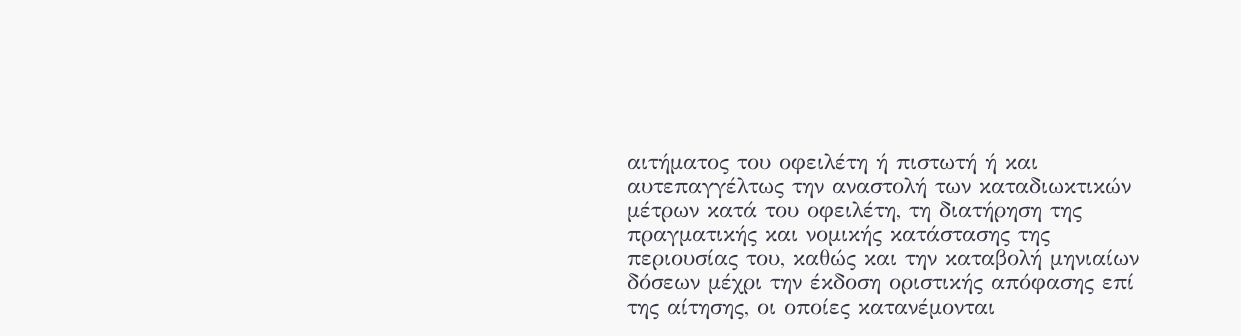αιτήματος του οφειλέτη ή πιστωτή ή και αυτεπαγγέλτως την αναστολή των καταδιωκτικών μέτρων κατά του οφειλέτη, τη διατήρηση της πραγματικής και νομικής κατάστασης της περιουσίας του, καθώς και την καταβολή μηνιαίων δόσεων μέχρι την έκδοση οριστικής απόφασης επί της αίτησης, οι οποίες κατανέμονται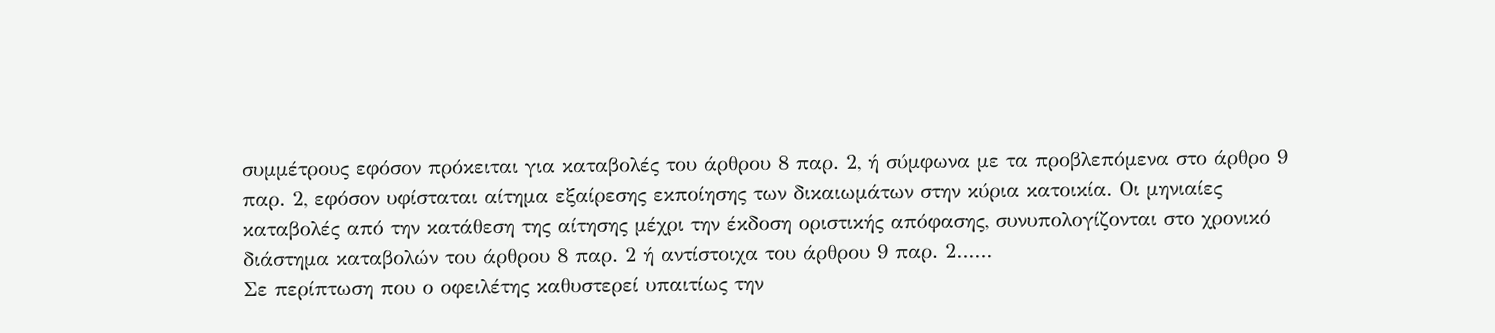συμμέτρους εφόσον πρόκειται για καταβολές του άρθρου 8 παρ. 2, ή σύμφωνα με τα προβλεπόμενα στο άρθρο 9 παρ. 2, εφόσον υφίσταται αίτημα εξαίρεσης εκποίησης των δικαιωμάτων στην κύρια κατοικία. Οι μηνιαίες καταβολές από την κατάθεση της αίτησης μέχρι την έκδοση οριστικής απόφασης, συνυπολογίζονται στο χρονικό διάστημα καταβολών του άρθρου 8 παρ. 2 ή αντίστοιχα του άρθρου 9 παρ. 2……
Σε περίπτωση που ο οφειλέτης καθυστερεί υπαιτίως την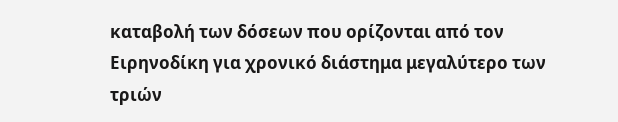καταβολή των δόσεων που ορίζονται από τον Ειρηνοδίκη για χρονικό διάστημα μεγαλύτερο των τριών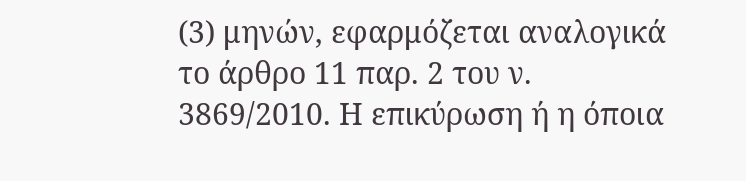(3) μηνών, εφαρμόζεται αναλογικά το άρθρο 11 παρ. 2 του ν. 3869/2010. Η επικύρωση ή η όποια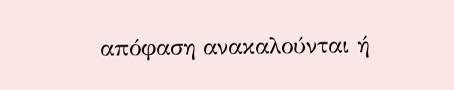απόφαση ανακαλούνται ή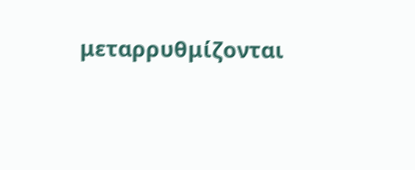μεταρρυθμίζονται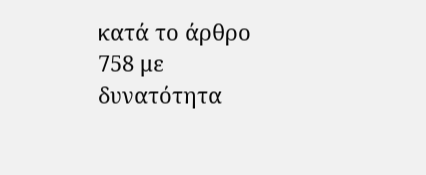κατά το άρθρο 758 με δυνατότητα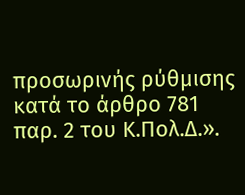προσωρινής ρύθμισης κατά το άρθρο 781 παρ. 2 του Κ.Πολ.Δ.».